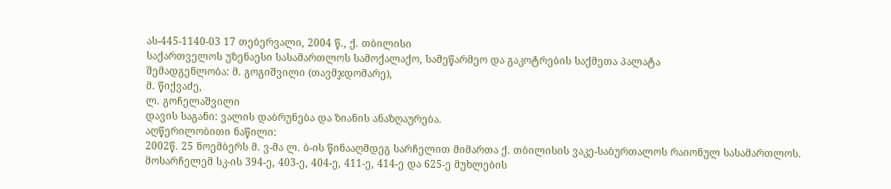ას-445-1140-03 17 თებერვალი, 2004 წ., ქ. თბილისი
საქართველოს უზენაესი სასამართლოს სამოქალაქო, სამეწარმეო და გაკოტრების საქმეთა პალატა
შემადგენლობა: მ. გოგიშვილი (თავმჯდომარე),
მ. წიქვაძე,
ლ. გოჩელაშვილი
დავის საგანი: ვალის დაბრუნება და ზიანის ანაზღაურება.
აღწერილობითი ნაწილი:
2002წ. 25 ნოემბერს მ. ვ-მა ლ. ბ-ის წინააღმდეგ სარჩელით მიმართა ქ. თბილისის ვაკე-საბურთალოს რაიონულ სასამართლოს.
მოსარჩელემ სკ-ის 394-ე, 403-ე, 404-ე, 411-ე, 414-ე და 625-ე მუხლების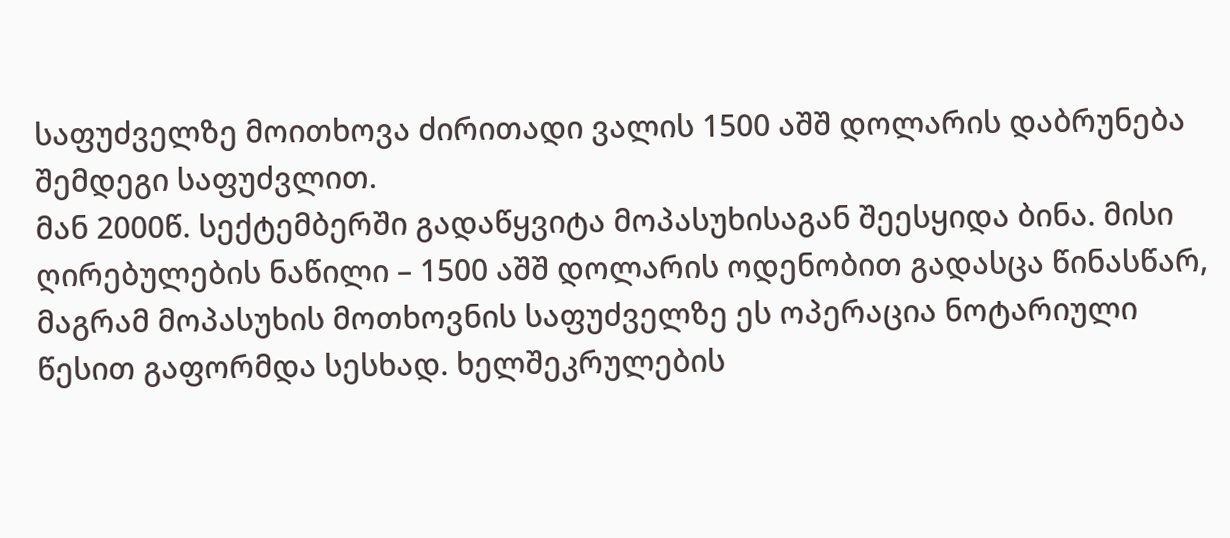საფუძველზე მოითხოვა ძირითადი ვალის 1500 აშშ დოლარის დაბრუნება შემდეგი საფუძვლით.
მან 2000წ. სექტემბერში გადაწყვიტა მოპასუხისაგან შეესყიდა ბინა. მისი ღირებულების ნაწილი – 1500 აშშ დოლარის ოდენობით გადასცა წინასწარ, მაგრამ მოპასუხის მოთხოვნის საფუძველზე ეს ოპერაცია ნოტარიული წესით გაფორმდა სესხად. ხელშეკრულების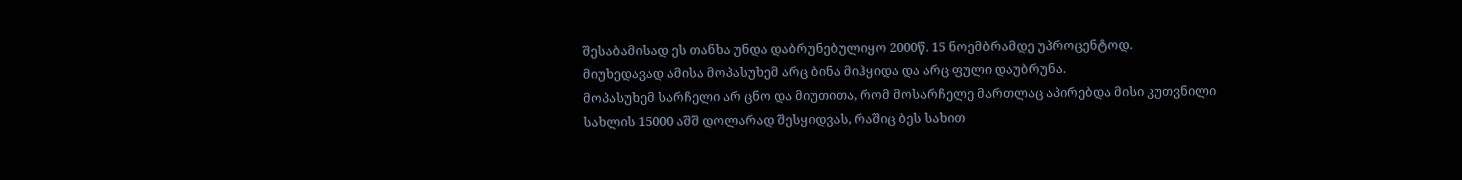შესაბამისად ეს თანხა უნდა დაბრუნებულიყო 2000წ. 15 ნოემბრამდე უპროცენტოდ.
მიუხედავად ამისა მოპასუხემ არც ბინა მიჰყიდა და არც ფული დაუბრუნა.
მოპასუხემ სარჩელი არ ცნო და მიუთითა, რომ მოსარჩელე მართლაც აპირებდა მისი კუთვნილი სახლის 15000 აშშ დოლარად შესყიდვას, რაშიც ბეს სახით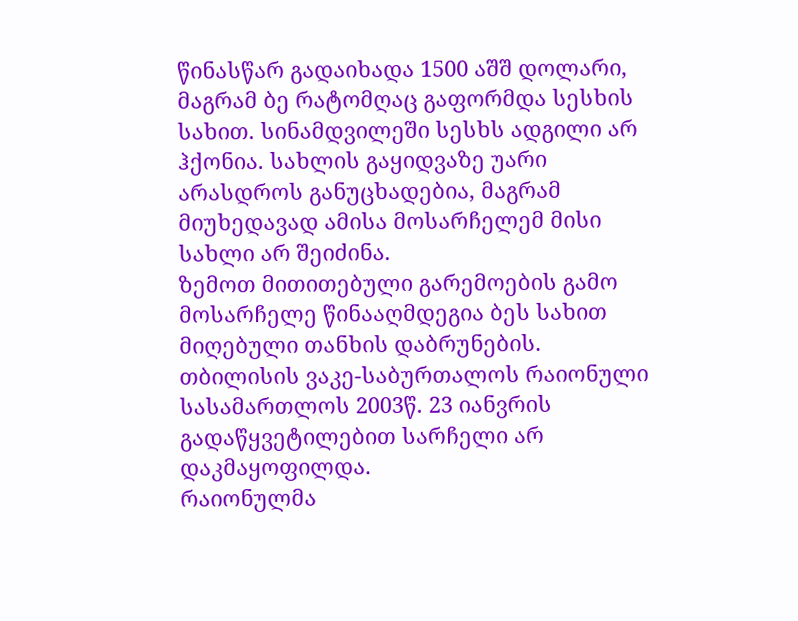წინასწარ გადაიხადა 1500 აშშ დოლარი, მაგრამ ბე რატომღაც გაფორმდა სესხის სახით. სინამდვილეში სესხს ადგილი არ ჰქონია. სახლის გაყიდვაზე უარი არასდროს განუცხადებია, მაგრამ მიუხედავად ამისა მოსარჩელემ მისი სახლი არ შეიძინა.
ზემოთ მითითებული გარემოების გამო მოსარჩელე წინააღმდეგია ბეს სახით მიღებული თანხის დაბრუნების.
თბილისის ვაკე-საბურთალოს რაიონული სასამართლოს 2003წ. 23 იანვრის გადაწყვეტილებით სარჩელი არ დაკმაყოფილდა.
რაიონულმა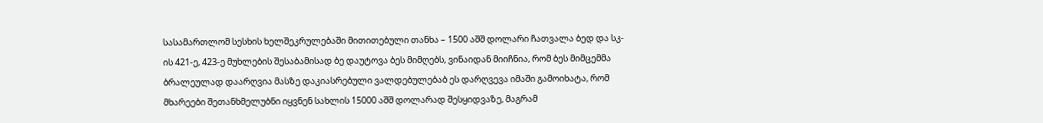სასამართლომ სესხის ხელშეკრულებაში მითითებული თანხა – 1500 აშშ დოლარი ჩათვალა ბედ და სკ-ის 421-ე, 423-ე მუხლების შესაბამისად ბე დაუტოვა ბეს მიმღებს, ვინაიდან მიიჩნია, რომ ბეს მიმცემმა ბრალეულად დაარღვია მასზე დაკიასრებული ვალდებულებაბ ეს დარღვევა იმაში გამოიხატა, რომ მხარეები შეთანხმელუბნი იყვნენ სახლის 15000 აშშ დოლარად შესყიდვაზე, მაგრამ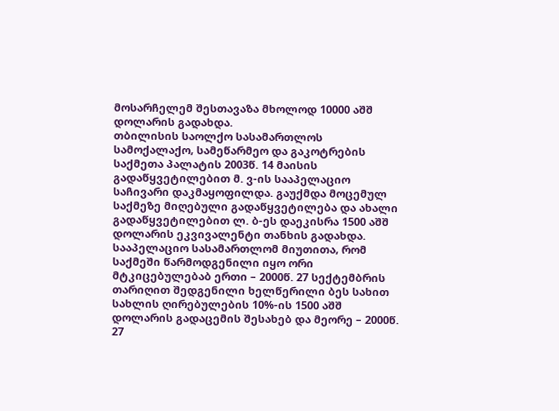მოსარჩელემ შესთავაზა მხოლოდ 10000 აშშ დოლარის გადახდა.
თბილისის საოლქო სასამართლოს სამოქალაქო, სამეწარმეო და გაკოტრების საქმეთა პალატის 2003წ. 14 მაისის გადაწყვეტილებით მ. ვ-ის სააპელაციო საჩივარი დაკმაყოფილდა. გაუქმდა მოცემულ საქმეზე მიღებული გადაწყვეტილება და ახალი გადაწყვეტილებით ლ. ბ-ეს დაეკისრა 1500 აშშ დოლარის ეკვივალენტი თანხის გადახდა.
სააპელაციო სასამართლომ მიუთითა, რომ საქმეში წარმოდგენილი იყო ორი მტკიცებულებაბ ერთი – 2000წ. 27 სექტემბრის თარიღით შედგენილი ხელწერილი ბეს სახით სახლის ღირებულების 10%-ის 1500 აშშ დოლარის გადაცემის შესახებ და მეორე – 2000წ. 27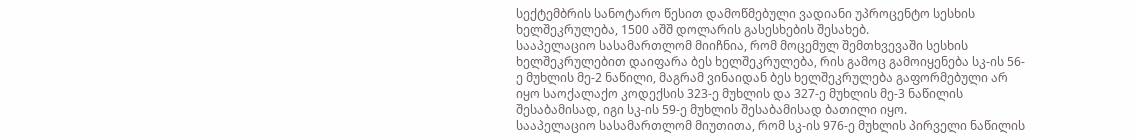სექტემბრის სანოტარო წესით დამოწმებული ვადიანი უპროცენტო სესხის ხელშეკრულება, 1500 აშშ დოლარის გასესხების შესახებ.
სააპელაციო სასამართლომ მიიჩნია, რომ მოცემულ შემთხვევაში სესხის ხელშეკრულებით დაიფარა ბეს ხელშეკრულება, რის გამოც გამოიყენება სკ-ის 56-ე მუხლის მე-2 ნაწილი, მაგრამ ვინაიდან ბეს ხელშეკრულება გაფორმებული არ იყო საოქალაქო კოდექსის 323-ე მუხლის და 327-ე მუხლის მე-3 ნაწილის შესაბამისად, იგი სკ-ის 59-ე მუხლის შესაბამისად ბათილი იყო.
სააპელაციო სასამართლომ მიუთითა, რომ სკ-ის 976-ე მუხლის პირველი ნაწილის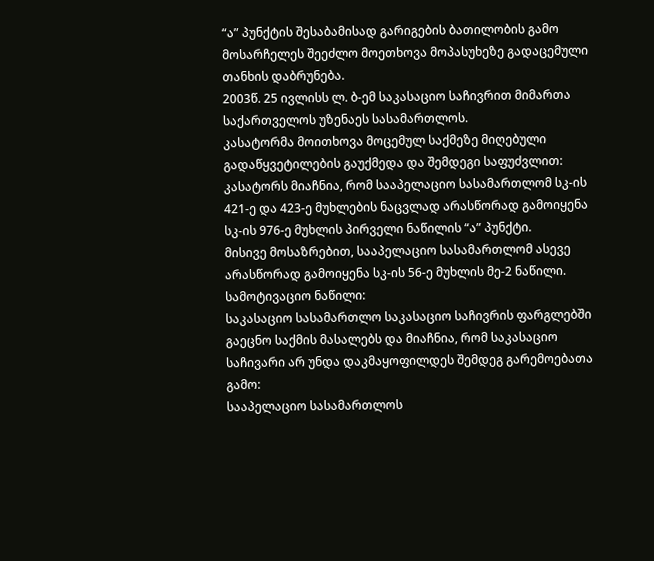“ა” პუნქტის შესაბამისად გარიგების ბათილობის გამო მოსარჩელეს შეეძლო მოეთხოვა მოპასუხეზე გადაცემული თანხის დაბრუნება.
2003წ. 25 ივლისს ლ. ბ-ემ საკასაციო საჩივრით მიმართა საქართველოს უზენაეს სასამართლოს.
კასატორმა მოითხოვა მოცემულ საქმეზე მიღებული გადაწყვეტილების გაუქმედა და შემდეგი საფუძვლით:
კასატორს მიაჩნია, რომ სააპელაციო სასამართლომ სკ-ის 421-ე და 423-ე მუხლების ნაცვლად არასწორად გამოიყენა სკ-ის 976-ე მუხლის პირველი ნაწილის “ა” პუნქტი.
მისივე მოსაზრებით, სააპელაციო სასამართლომ ასევე არასწორად გამოიყენა სკ-ის 56-ე მუხლის მე-2 ნაწილი.
სამოტივაციო ნაწილი:
საკასაციო სასამართლო საკასაციო საჩივრის ფარგლებში გაეცნო საქმის მასალებს და მიაჩნია, რომ საკასაციო საჩივარი არ უნდა დაკმაყოფილდეს შემდეგ გარემოებათა გამო:
სააპელაციო სასამართლოს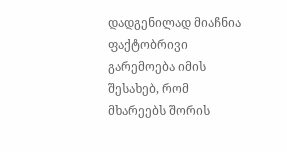დადგენილად მიაჩნია ფაქტობრივი გარემოება იმის შესახებ, რომ მხარეებს შორის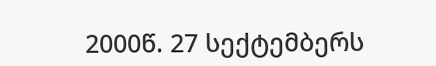2000წ. 27 სექტემბერს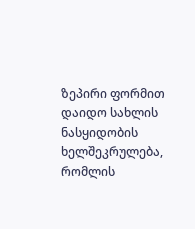ზეპირი ფორმით დაიდო სახლის ნასყიდობის ხელშეკრულება, რომლის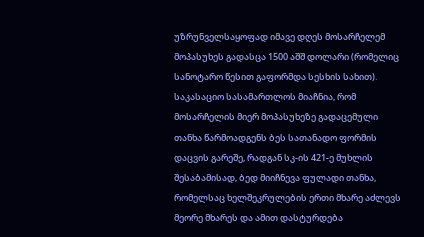უზრუნველსაყოფად იმავე დღეს მოსარჩელემ მოპასუხეს გადასცა 1500 აშშ დოლარი (რომელიც სანოტარო წესით გაფორმდა სესხის სახით).
საკასაციო სასამართლოს მიაჩნია, რომ მოსარჩელის მიერ მოპასუხეზე გადაცემული თანხა წარმოადგენს ბეს სათანადო ფორმის დაცვის გარეშე, რადგან სკ-ის 421-ე მუხლის შესაბამისად, ბედ მიიჩნევა ფულადი თანხა, რომელსაც ხელშეკრულების ერთი მხარე აძლევს მეორე მხარეს და ამით დასტურდება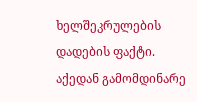ხელშეკრულების დადების ფაქტი.
აქედან გამომდინარე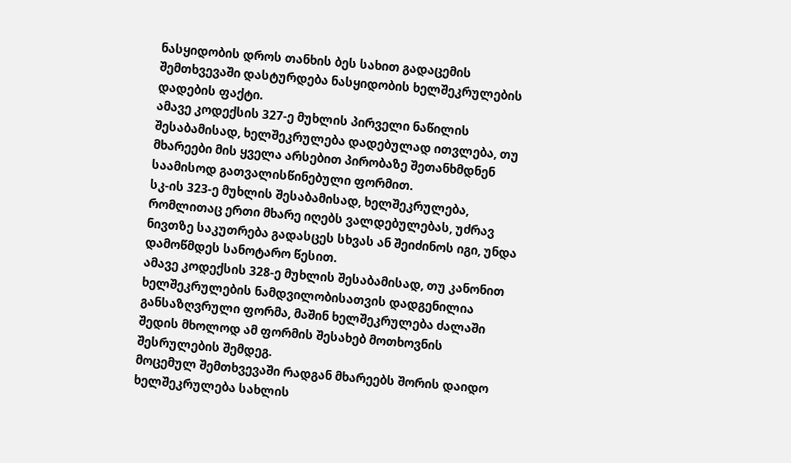ნასყიდობის დროს თანხის ბეს სახით გადაცემის შემთხვევაში დასტურდება ნასყიდობის ხელშეკრულების დადების ფაქტი.
ამავე კოდექსის 327-ე მუხლის პირველი ნაწილის შესაბამისად, ხელშეკრულება დადებულად ითვლება, თუ მხარეები მის ყველა არსებით პირობაზე შეთანხმდნენ საამისოდ გათვალისწინებული ფორმით.
სკ-ის 323-ე მუხლის შესაბამისად, ხელშეკრულება, რომლითაც ერთი მხარე იღებს ვალდებულებას, უძრავ ნივთზე საკუთრება გადასცეს სხვას ან შეიძინოს იგი, უნდა დამოწმდეს სანოტარო წესით.
ამავე კოდექსის 328-ე მუხლის შესაბამისად, თუ კანონით ხელშეკრულების ნამდვილობისათვის დადგენილია განსაზღვრული ფორმა, მაშინ ხელშეკრულება ძალაში შედის მხოლოდ ამ ფორმის შესახებ მოთხოვნის შესრულების შემდეგ.
მოცემულ შემთხვევაში რადგან მხარეებს შორის დაიდო ხელშეკრულება სახლის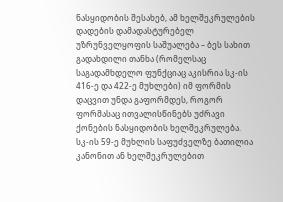ნასყიდობის შესახებ, ამ ხელშეკრულების დადების დამადასტურებელ უზრუნველყოფის საშუალება – ბეს სახით გადახდილი თანხა (რომელსაც საგადამხდელო ფუნქციაც აკისრია სკ-ის 416-ე და 422-ე მუხლები) იმ ფორმის დაცვით უნდა გაფორმდეს, როგორ ფორმასაც ითვალისწინებს უძრავი ქონების ნასყიდობის ხელშეკრულება.
სკ-ის 59-ე მუხლის საფუძველზე ბათილია კანონით ან ხელშეკრულებით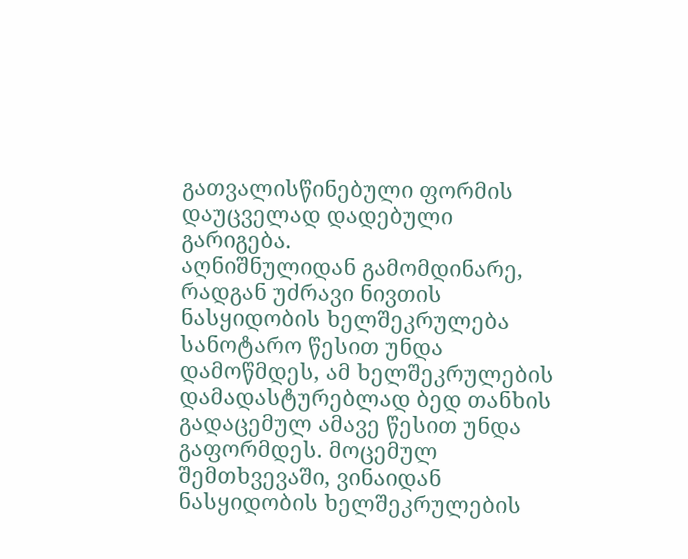გათვალისწინებული ფორმის დაუცველად დადებული გარიგება.
აღნიშნულიდან გამომდინარე, რადგან უძრავი ნივთის ნასყიდობის ხელშეკრულება სანოტარო წესით უნდა დამოწმდეს, ამ ხელშეკრულების დამადასტურებლად ბედ თანხის გადაცემულ ამავე წესით უნდა გაფორმდეს. მოცემულ შემთხვევაში, ვინაიდან ნასყიდობის ხელშეკრულების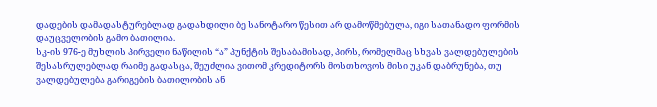დადების დამადასტურებლად გადახდილი ბე სანოტარო წესით არ დამოწმებულა, იგი სათანადო ფორმის დაუცველობის გამო ბათილია.
სკ-ის 976-ე მუხლის პირველი ნაწილის “ა” პუნქტის შესაბამისად, პირს, რომელმაც სხვას ვალდებულების შესასრულებლად რაიმე გადასცა, შეუძლია ვითომ კრედიტორს მოსთხოვოს მისი უკან დაბრუნება, თუ ვალდებულება გარიგების ბათილობის ან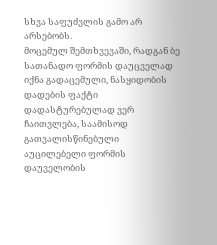სხვა საფუძვლის გამო არ არსებობს.
მოცემულ შემთხვევაში, რადგან ბე სათანადო ფორმის დაუცველად იქნა გადაცემული, ნასყიდობის დადების ფაქტი დადასტურებულად ვერ ჩაითვლება, საამისოდ გათვალისწინებული აუცილებელი ფორმის დაუველობის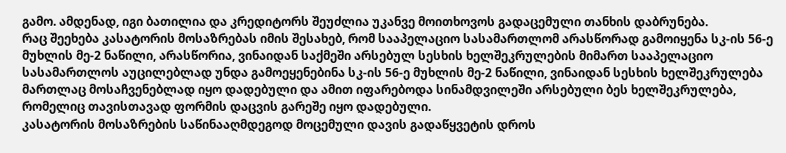გამო. ამდენად, იგი ბათილია და კრედიტორს შეუძლია უკანვე მოითხოვოს გადაცემული თანხის დაბრუნება.
რაც შეეხება კასატორის მოსაზრებას იმის შესახებ, რომ სააპელაციო სასამართლომ არასწორად გამოიყენა სკ-ის 56-ე მუხლის მე-2 ნაწილი, არასწორია, ვინაიდან საქმეში არსებულ სესხის ხელშეკრულების მიმართ სააპელაციო სასამართლოს აუცილებლად უნდა გამოეყენებინა სკ-ის 56-ე მუხლის მე-2 ნაწილი, ვინაიდან სესხის ხელშეკრულება მართლაც მოსაჩვენებლად იყო დადებული და ამით იფარებოდა სინამდვილეში არსებული ბეს ხელშეკრულება, რომელიც თავისთავად ფორმის დაცვის გარეშე იყო დადებული.
კასატორის მოსაზრების საწინააღმდეგოდ მოცემული დავის გადაწყვეტის დროს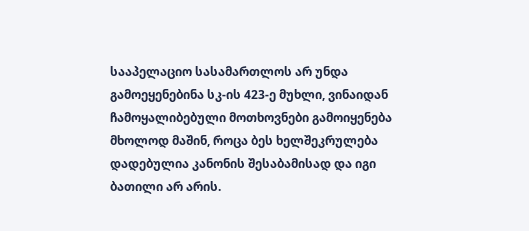სააპელაციო სასამართლოს არ უნდა გამოეყენებინა სკ-ის 423-ე მუხლი, ვინაიდან ჩამოყალიბებული მოთხოვნები გამოიყენება მხოლოდ მაშინ, როცა ბეს ხელშეკრულება დადებულია კანონის შესაბამისად და იგი ბათილი არ არის.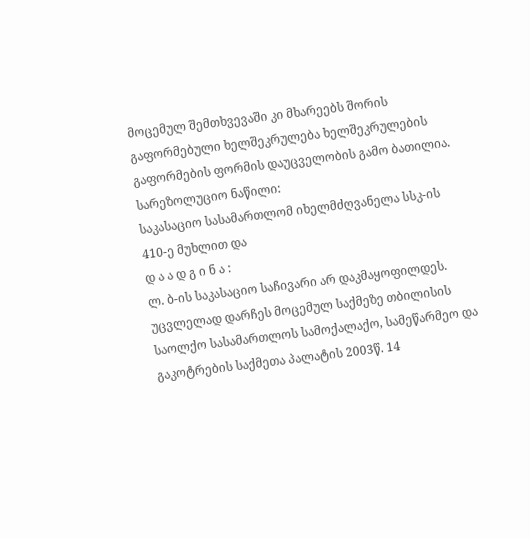მოცემულ შემთხვევაში კი მხარეებს შორის გაფორმებული ხელშეკრულება ხელშეკრულების გაფორმების ფორმის დაუცველობის გამო ბათილია.
სარეზოლუციო ნაწილი:
საკასაციო სასამართლომ იხელმძღვანელა სსკ-ის 410-ე მუხლით და
დ ა ა დ გ ი ნ ა :
ლ. ბ-ის საკასაციო საჩივარი არ დაკმაყოფილდეს.
უცვლელად დარჩეს მოცემულ საქმეზე თბილისის საოლქო სასამართლოს სამოქალაქო, სამეწარმეო და გაკოტრების საქმეთა პალატის 2003წ. 14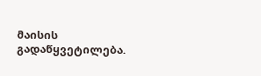მაისის გადაწყვეტილება.